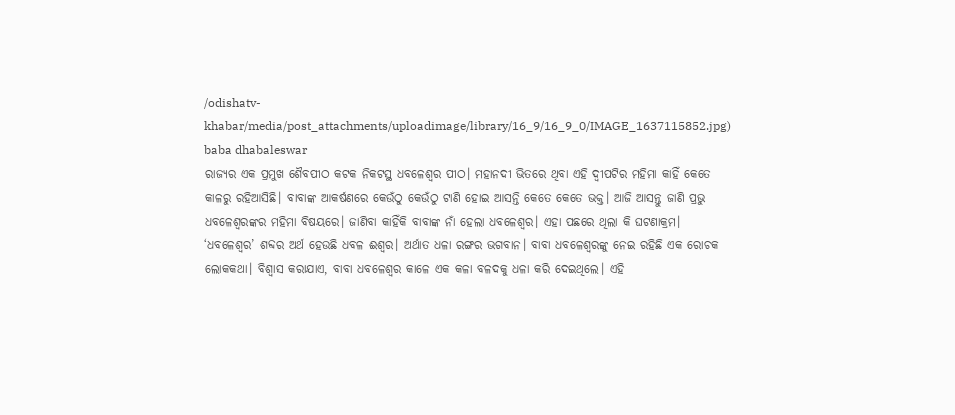/odishatv-khabar/media/post_attachments/uploadimage/library/16_9/16_9_0/IMAGE_1637115852.jpg)
baba dhabaleswar
ରାଜ୍ୟର ଏକ ପ୍ରମୁଖ ଶୈବପୀଠ କଟକ ନିକଟସ୍ଥ ଧବଳେଶ୍ୱର ପୀଠ। ମହାନଦୀ ଭିତରେ ଥିବା ଏହି ଦ୍ୱୀପଟିର ମହିମା କାହିଁ କେତେ କାଳରୁ ରହିଆସିଛି। ବାବାଙ୍କ ଆକର୍ଷଣରେ କେଉଁଠୁ କେଉଁଠୁ ଟାଣି ହୋଇ ଆସନ୍ତି କେତେ କେତେ ଭକ୍ତ। ଆଜି ଆସନ୍ତୁ ଜାଣି ପ୍ରଭୁ ଧବଳେଶ୍ୱରଙ୍କର ମହିମା ବିଷୟରେ। ଜାଣିବା କାହିଁକି ବାବାଙ୍କ ନାଁ ହେଲା ଧବଳେଶ୍ୱର। ଏହା ପଛରେ ଥିଲା କି ଘଟଣାକ୍ରମ।
‘ଧବଳେଶ୍ୱର’ ଶବ୍ଦର ଅର୍ଥ ହେଉଛି ଧବଳ ଈଶ୍ୱର। ଅର୍ଥାତ ଧଳା ରଙ୍ଗର ଭଗବାନ। ବାବା ଧବଳେଶ୍ୱରଙ୍କୁ ନେଇ ରହିଛି ଏକ ରୋଚକ ଲୋକକଥା। ବିଶ୍ୱାସ କରାଯାଏ, ବାବା ଧବଳେଶ୍ୱର କାଳେ ଏକ କଳା ବଳଦକୁ ଧଳା କରି ଦେଇଥିଲେ। ଏହି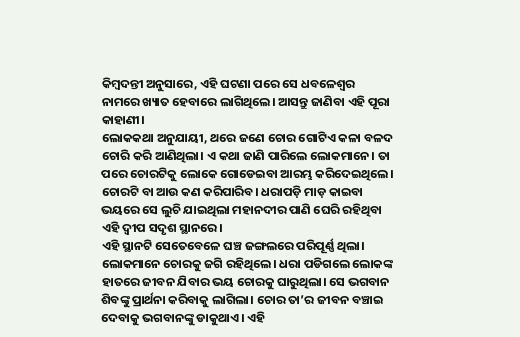କିମ୍ବଦନ୍ତୀ ଅନୁସାରେ, ଏହି ଘଟଣା ପରେ ସେ ଧବଳେଶ୍ୱର ନାମରେ ଖ୍ୟାତ ହେବାରେ ଲାଗିଥିଲେ। ଆସନ୍ତୁ ଜାଣିବା ଏହି ପୂରା କାହାଣୀ।
ଲୋକକଥା ଅନୁଯାୟୀ, ଥରେ ଜଣେ ଚୋର ଗୋଟିଏ କଳା ବଳଦ ଚୋରି କରି ଆଣିଥିଲା। ଏ କଥା ଜାଣି ପାରିଲେ ଲୋକମାନେ। ତା ପରେ ଚୋରଟିକୁ ଲୋକେ ଗୋଡେଇବା ଆରମ୍ଭ କରିଦେଇଥିଲେ। ଚୋରଟି ବା ଆଉ କଣ କରିପାରିବ। ଧରାପଡ଼ି ମାଡ଼ କାଇବା ଭୟରେ ସେ ଲୁଚି ଯାଇଥିଲା ମହାନଦୀର ପାଣି ଘେରି ରହିଥିବା ଏହି ଦ୍ୱୀପ ସଦୃଶ ସ୍ଥାନରେ।
ଏହି ସ୍ଥାନଟି ସେତେବେଳେ ଘଞ୍ଚ ଜଙ୍ଗଲରେ ପରିପୂର୍ଣ୍ଣ ଥିଲା। ଲୋକମାନେ ଚୋରକୁ ଜଗି ରହିଥିଲେ। ଧରା ପଡିଗଲେ ଲୋକଙ୍କ ହାତରେ ଜୀବନ ଯିବାର ଭୟ ଚୋରକୁ ଘାରୁଥିଲା। ସେ ଭଗବାନ ଶିବଙ୍କୁ ପ୍ରାର୍ଥନା କରିବାକୁ ଲାଗିଲା। ଚୋର ତା’ର ଜୀବନ ବଞ୍ଚାଇ ଦେବାକୁ ଭଗବାନଙ୍କୁ ଡାକୁଥାଏ। ଏହି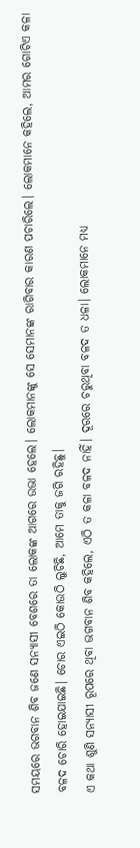ସମୟରେ ଭଗବାନ ଶିବ ଜଣେ ସନ୍ୟାସୀ ବେଶରେ ତା ଲୋକଙ୍କ ଆଗରେ ଉଭା ହେଲେ। ଲୋକମାନଙ୍କୁ ସେ ସେମାନଙ୍କ ରାଗିବାର କାରଣ ପଚାରିଲେ। ଲୋକମାନେ କହିଲେ, ଆମର ଗୋଟିଏ କଳା ବଳଦ ଚୋରି ହୋଇଯାଇଛି। ଚୋର ଏଇଠି କୋଉଠି ଲୁଚିଛି, ଆମେ ତାକୁ ଜଗି ରହିଛୁ।
ଏ କଥା ଶୁଣି ସନ୍ୟାସୀ ରୂପରେ ଥିବା ଭଗବାନ ଶିବ କହିଲେ, ଏଠି ତ କଳା ବଳଦ ନାହିଁ। ଦୂରରେ ଚରୁଥିବା ବଳଦ ତ ଧଳା। ଲୋକମାନେ ମଧ୍ୟ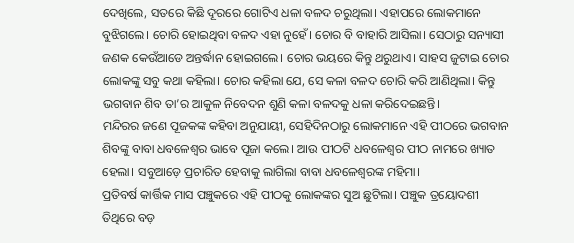ଦେଖିଲେ, ସତରେ କିଛି ଦୂରରେ ଗୋଟିଏ ଧଳା ବଳଦ ଚରୁଥିଲା। ଏହାପରେ ଲୋକମାନେ ବୁଝିଗଲେ। ଚୋରି ହୋଇଥିବା ବଳଦ ଏହା ନୁହେଁ। ଚୋର ବି ବାହାରି ଆସିଲା। ସେଠାରୁ ସନ୍ୟାସୀ ଜଣକ କେଉଁଆଡେ ଅନ୍ତର୍ଦ୍ଧାନ ହୋଇଗଲେ। ଚୋର ଭୟରେ କିନ୍ତୁ ଥରୁଥାଏ। ସାହସ ଜୁଟାଇ ଚୋର ଲୋକଙ୍କୁ ସବୁ କଥା କହିଲା। ଚୋର କହିଲା ଯେ, ସେ କଳା ବଳଦ ଚୋରି କରି ଆଣିଥିଲା। କିନ୍ତୁ ଭଗବାନ ଶିବ ତା’ର ଆକୁଳ ନିବେଦନ ଶୁଣି କଳା ବଳଦକୁ ଧଳା କରିଦେଇଛନ୍ତି।
ମନ୍ଦିରର ଜଣେ ପୂଜକଙ୍କ କହିବା ଅନୁଯାୟୀ, ସେହିଦିନଠାରୁ ଲୋକମାନେ ଏହି ପୀଠରେ ଭଗବାନ ଶିବଙ୍କୁ ବାବା ଧବଳେଶ୍ୱର ଭାବେ ପୂଜା କଲେ। ଆଉ ପୀଠଟି ଧବଳେଶ୍ୱର ପୀଠ ନାମରେ ଖ୍ୟାତ ହେଲା। ସବୁଆଡ଼େ ପ୍ରଚାରିତ ହେବାକୁ ଲାଗିଲା ବାବା ଧବଳେଶ୍ୱରଙ୍କ ମହିମା।
ପ୍ରତିବର୍ଷ କାର୍ତ୍ତିକ ମାସ ପଞ୍ଚୁକରେ ଏହି ପୀଠକୁ ଲୋକଙ୍କର ସୁଅ ଛୁଟିଲା। ପଞ୍ଚୁକ ତ୍ରୟୋଦଶୀ ତିଥିରେ ବଡ଼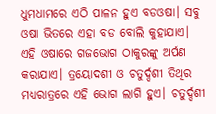ଧୁମଧାମରେ ଏଠି ପାଳନ ହୁଏ ବଡଓଷା। ସବୁ ଓଷା ଭିତରେ ଏହା ବଡ ବୋଲି କୁହାଯାଏ। ଏହି ଓଷାରେ ଗଜଭୋଗ ଠାକୁରଙ୍କୁ ଅର୍ପଣ କରାଯାଏ। ତ୍ରୟୋଦଶୀ ଓ ଚତୁର୍ଦ୍ଦଶୀ ତିଥିର ମଧ୍ୟରାତ୍ରରେ ଏହି ଭୋଗ ଲାଗି ହୁଏ। ଚତୁର୍ଦ୍ଦଶୀ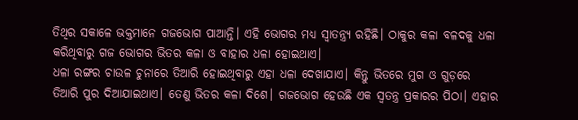ତିଥିର ସକାଳେ ଭକ୍ତମାନେ ଗଜଭୋଗ ପାଆନ୍ତି। ଏହି ଭୋଗର ମଧ୍ୟ ସ୍ୱାତନ୍ତ୍ର୍ୟ ରହିଛି। ଠାକୁର କଳା ବଳଦକୁ ଧଳା କରିଥିବାରୁ ଗଜ ଭୋଗର ଭିତର କଳା ଓ ବାହାର ଧଳା ହୋଇଥାଏ।
ଧଳା ରଙ୍ଗର ଚାଉଳ ଚୁନାରେ ତିଆରି ହୋଇଥିବାରୁ ଏହା ଧଳା ଦେଖାଯାଏ। କିନ୍ତୁ ଭିତରେ ମୁଗ ଓ ଗୁଡ଼ରେ ତିଆରି ପୁର ଦିଆଯାଇଥାଏ। ତେଣୁ ଭିତର କଳା ଦିଶେ। ଗଜଭୋଗ ହେଉଛି ଏକ ସ୍ୱତନ୍ତ୍ର ପ୍ରକାରର ପିଠା। ଏହାର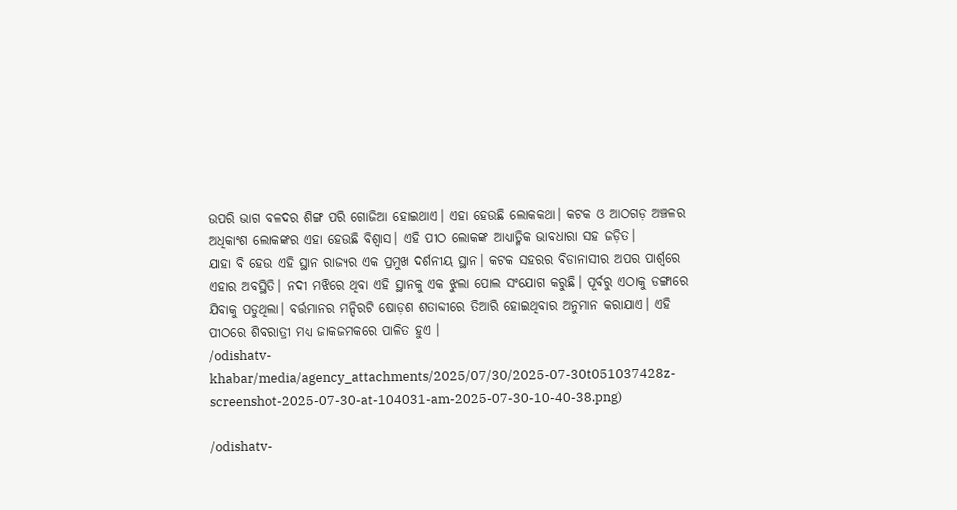ଉପରି ଭାଗ ବଳଦର ଶିଙ୍ଗ ପରି ଗୋଜିଆ ହୋଇଥାଏ। ଏହା ହେଉଛି ଲୋକକଥା। କଟକ ଓ ଆଠଗଡ଼ ଅଞ୍ଚଳର ଅଧିକାଂଶ ଲୋକଙ୍କର ଏହା ହେଉଛି ବିଶ୍ୱାସ। ଏହି ପୀଠ ଲୋକଙ୍କ ଆଧ୍ୟାତ୍ମିକ ଭାବଧାରା ସହ ଜଡ଼ିତ।
ଯାହା ବି ହେଉ ଏହି ସ୍ଥାନ ରାଜ୍ୟର ଏକ ପ୍ରମୁଖ ଦର୍ଶନୀୟ ସ୍ଥାନ। କଟକ ସହରର ବିଡାନାସୀର ଅପର ପାର୍ଶ୍ୱରେ ଏହାର ଅବସ୍ଥିତି। ନଦୀ ମଝିରେ ଥିବା ଏହି ସ୍ଥାନକୁ ଏକ ଝୁଲା ପୋଲ ସଂଯୋଗ କରୁଛି। ପୂର୍ବରୁ ଏଠାକୁ ଡଙ୍ଗାରେ ଯିବାକୁ ପଡୁଥିଲା। ବର୍ତ୍ତମାନର ମନ୍ଦିରଟି ଷୋଡ଼ଶ ଶତାବ୍ଦୀରେ ତିଆରି ହୋଇଥିବାର ଅନୁମାନ କରାଯାଏ। ଏହି ପୀଠରେ ଶିବରାତ୍ରୀ ମଧ୍ୟ ଜାକଜମକରେ ପାଳିତ ହୁଏ ।
/odishatv-khabar/media/agency_attachments/2025/07/30/2025-07-30t051037428z-screenshot-2025-07-30-at-104031-am-2025-07-30-10-40-38.png)

/odishatv-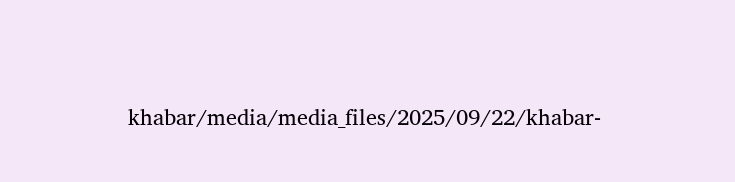khabar/media/media_files/2025/09/22/khabar-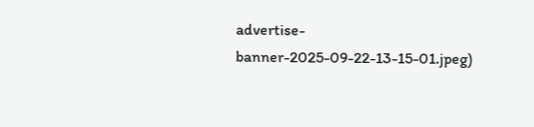advertise-banner-2025-09-22-13-15-01.jpeg)